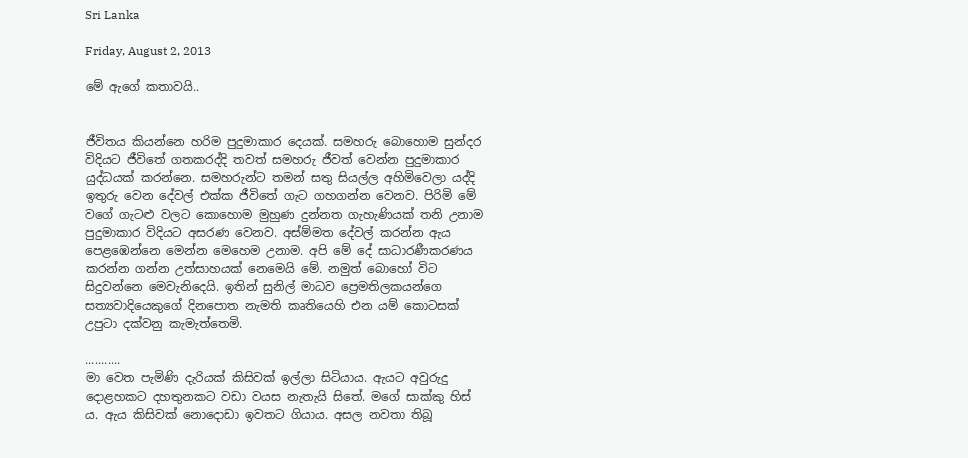Sri Lanka

Friday, August 2, 2013

මේ ඇගේ කතාවයි..


ජීවිතය කියන්නෙ හරිම පුදුමාකාර දෙයක්. සමහරු බොහොම සුන්දර විදියට ජීවිතේ ගතකරද්දි තවත් සමහරු ජීවත් වෙන්න පුදුමාකාර යුද්ධයක් කරන්නෙ. සමහරුන්ට තමන් සතු සියල්ල අහිමිවෙලා යද්දි ඉතුරු වෙන දේවල් එක්ක ජීවිතේ ගැට ගහගන්න වෙනව. පිරිමි මේ වගේ ගැටළු වලට කොහොම මුහුණ දුන්නත ගැහැණියක් තනි උනාම පුදුමාකාර විදියට අසරණ වෙනව. අස්ම්මත දේවල් කරන්න ඇය පෙළඹෙන්නෙ මෙන්න මෙහෙම උනාම. අපි මේ දේ සාධාරණීකරණය කරන්න ගන්න උත්සාහයක් නෙමෙයි මේ. නමුත් බොහෝ විට සිදුවන්නෙ මෙවැනිදෙයි. ඉතින් සුනිල් මාධව ප්‍රෙමතිලකයන්ගෙ සත්‍යවාදියෙකුගේ දිනපොත නැමති කෘතියෙහි එන යම් කොටසක් උපුටා දක්වනු කැමැත්තෙමි.

...........
මා වෙත පැමිණි දැරියක් කිසිවක් ඉල්ලා සිටියාය. ඇයට අවුරුදු දොළහකට දහතුනකට වඩා වයස නැතැයි සිතේ. මගේ සාක්කු හිස් ය. ඇය කිසිවක් නොදොඩා ඉවතට ගියාය. අසල නවතා තිබූ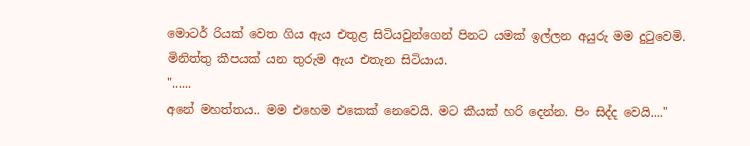මොටර් රියක් වෙත ගිය ඇය එතුළ සිටියවුන්ගෙන් පිනට යමක් ඉල්ලන අයුරු මම දුටුවෙමි. මිනිත්තු කීපයක් යන තුරුම ඇය එතැන සිටියාය.
"......
අනේ මහත්තය.. මම එහෙම එකෙක් නෙවෙයි. මට කීයක් හරි දෙන්න. පිං සිද්ද වෙයි...."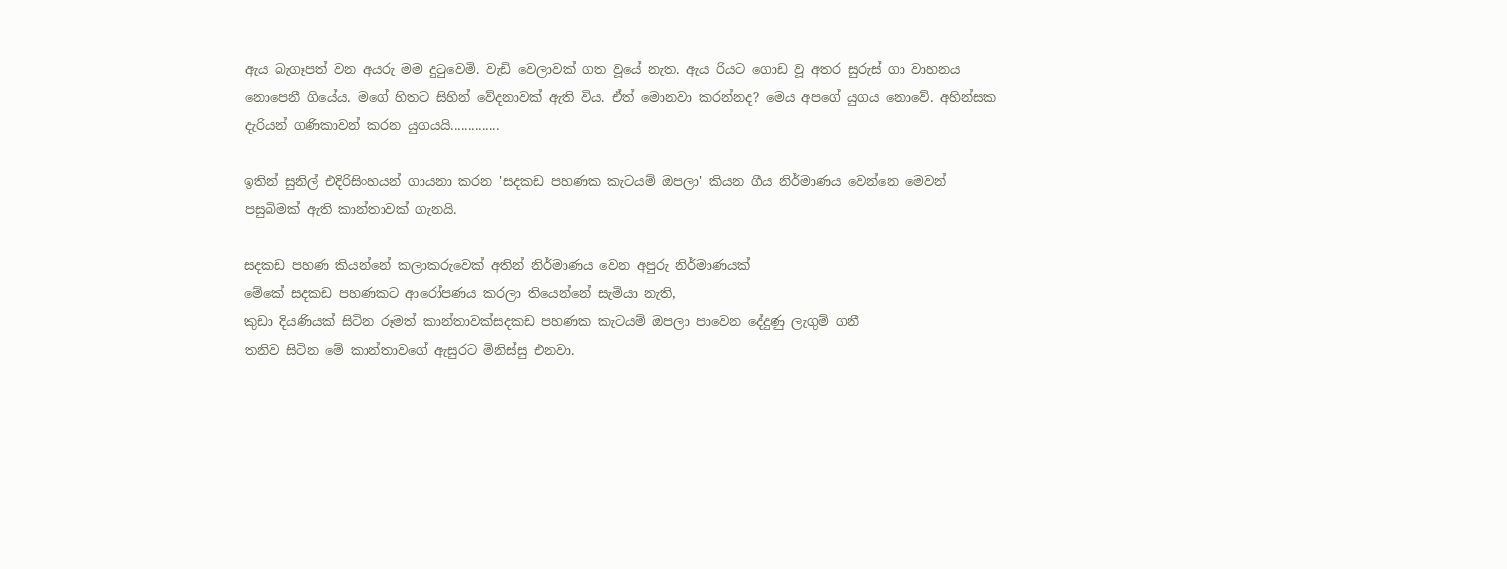ඇය බැගෑපත් වන අයරු මම දුටුවෙමි. වැඩි වෙලාවක් ගත වූයේ නැත. ඇය රියට ගොඩ වූ අතර සුරුස් ගා වාහනය නොපෙනී ගියේය. මගේ හිතට සිහින් වේදනාවක් ඇති විය. ඒත් මොනවා කරන්නද? මෙය අපගේ යුගය නොවේ. අහින්සක දැරියන් ගණිකාවන් කරන යුගයයි..............

ඉතින් සුනිල් එදිරිසිංහයන් ගායනා කරන 'සදකඩ පහණක කැටයම් ඔපලා' කියන ගීය නිර්මාණය වෙන්නෙ මෙවන් පසුබිමක් ඇති කාන්තාවක් ගැනයි.

සදකඩ පහණ කියන්නේ කලාකරුවෙක් අතින් නිර්මාණය වෙන අපුරු නිර්මාණයක්
මේකේ සදකඩ පහණකට ආරෝපණය කරලා තියෙන්නේ සැමියා නැති,
කුඩා දියණියක් සිටින රූමත් කාන්තාවක්සදකඩ පහණක කැටයම් ඔපලා පාවෙන දේදුණු ලැගුම් ගනී
තනිව සිටින මේ කාන්තාවගේ ඇසුරට මිනිස්සු එනවා.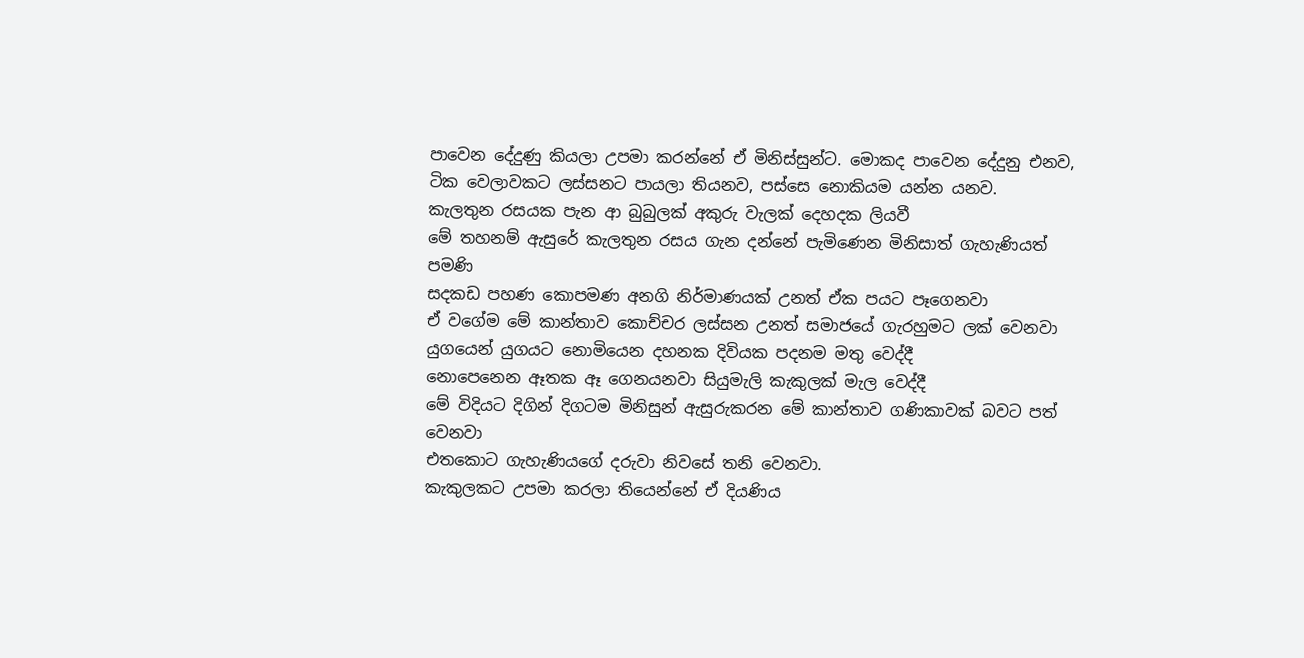පාවෙන දේදුණු කියලා උපමා කරන්නේ ඒ මිනිස්සුන්ට. මොකද පාවෙන දේදුනු එනව, ටික වෙලාවකට ලස්සනට පායලා තියනව, පස්සෙ නොකියම යන්න යනව.
කැලතුන රසයක පැන ආ බුබුලක් අකුරු වැලක් දෙහදක ලියවී
මේ තහනම් ඇසුරේ කැලතුන රසය ගැන දන්නේ පැමිණෙන මිනිසාත් ගැහැණියත් පමණි
සදකඩ පහණ කොපමණ අනගි නිර්මාණයක් උනත් ඒක පයට පෑගෙනවා
ඒ වගේම මේ කාන්තාව කොච්චර ලස්සන උනත් සමාජයේ ගැරහුමට ලක් වෙනවා
යුගයෙන් යුගයට නොමියෙන දහනක දිවියක පදනම මතු වෙද්දී
නොපෙනෙන ඈතක ඈ ගෙනයනවා සියුමැලි කැකුලක් මැල වෙද්දී
මේ විදියට දිගින් දිගටම මිනිසුන් ඇසුරුකරන මේ කාන්තාව ගණිකාවක් බවට පත් වෙනවා
එතකොට ගැහැණියගේ දරුවා නිවසේ තනි වෙනවා.
කැකුලකට උපමා කරලා තියෙන්නේ ඒ දියණිය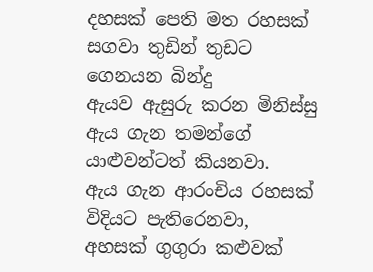දහසක් පෙති මත රහසක් සගවා තුඩින් තුඩට ගෙනයන බින්දු
ඇයව ඇසුරු කරන මිනිස්සු ඇය ගැන තමන්ගේ යාළුවන්ටත් කියනවා.
ඇය ගැන ආරංචිය රහසක් විදියට පැතිරෙනවා,
අහසක් ගුගුරා කළුවක්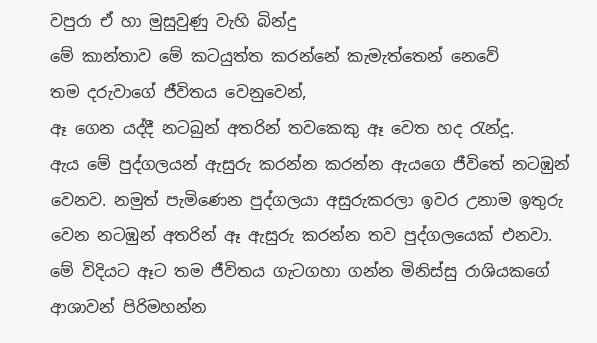වපුරා ඒ හා මුසුවුණු වැහි බින්දු
මේ කාන්තාව මේ කටයුත්ත කරන්නේ කැමැත්තෙන් නෙවේ
තම දරුවාගේ ජීවිතය වෙනුවෙන්,
ඈ ගෙන යද්දී නටබුන් අතරින් තවකෙකු ඈ වෙත හද රැන්දූ.
ඇය මේ පුද්ගලයන් ඇසුරු කරන්න කරන්න ඇයගෙ ජීවිතේ නටඹුන් වෙනව. නමුත් පැමිණෙන පුද්ගලයා අසුරුකරලා ඉවර උනාම ඉතුරු වෙන නටඹුන් අතරින් ඈ ඇසුරු කරන්න තව පුද්ගලයෙක් එනවා.
මේ විදියට ඈට තම ජීවිතය ගැටගහා ගන්න මිනිස්සු රාශියකගේ ආශාවන් පිරිමහන්න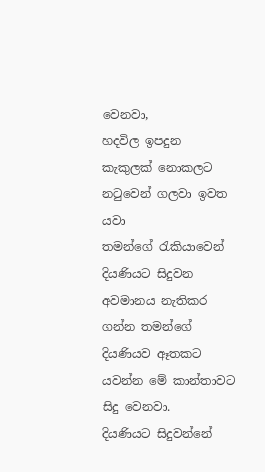වෙනවා,
හදවිල ඉපදුන කැකුලක් නොකලට නටුවෙන් ගලවා ඉවත යවා
තමන්ගේ රැකියාවෙන් දියණියට සිදුවන අවමානය නැතිකර ගන්න තමන්ගේ දියණියව ඈතකට යවන්න මේ කාන්තාවට සිදු වෙනවා.
දියණියට සිදුවන්නේ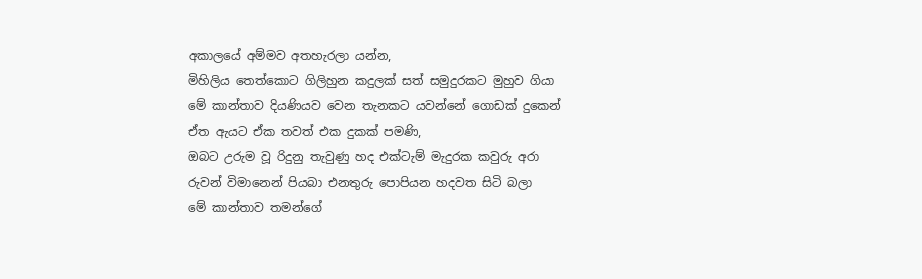අකාලයේ අම්මව අතහැරලා යන්න,
මිහිලිය තෙත්කොට ගිලිහුන කදුලක් සත් සමුදුරකට මුහුව ගියා
මේ කාන්තාව දියණියව වෙන තැනකට යවන්නේ ගොඩක් දුකෙන්
ඒත ඇයට ඒක තවත් එක දුකක් පමණි,
ඔබට උරුම වූ රිදුනු තැවුණු හද එක්ටැම් මැදුරක කවුරු අරා
රුවන් විමානෙන් පියබා එනතුරු පොපියන හදවත සිටි බලා
මේ කාන්තාව තමන්ගේ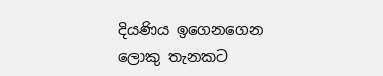දියණිය ඉගෙනගෙන ලොකු තැනකට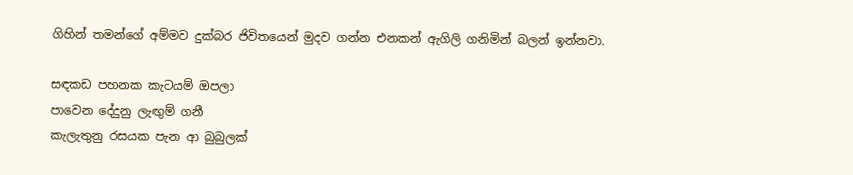ගිහින් තමන්ගේ අම්මව දුක්බර ජිවිතයෙන් මුදව ගන්න එනකන් ඇගිලි ගනිමින් බලන් ඉන්නවා.

සඳකඩ පහනක කැටයම් ඔපලා
පාවෙන දේදුනු ලැඟුම් ගනී
කැලැතුනු රසයක පැන ආ බුබුලක්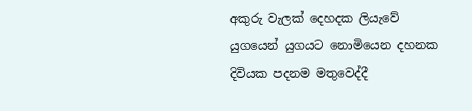අකුරු වැලක් දෙහදක ලියැවේ
යුගයෙන් යුගයට නොමියෙන දහනක
දිවියක පදනම මතුවෙද්දී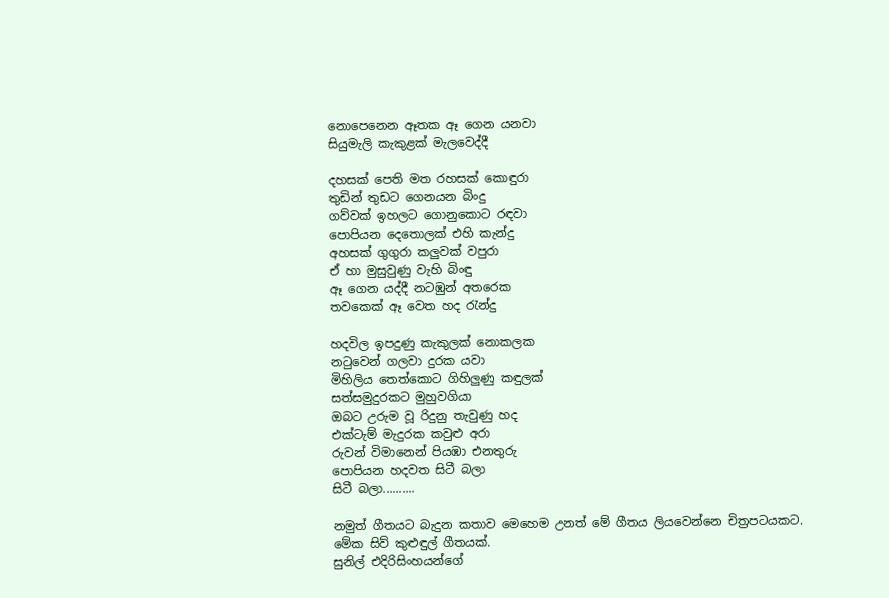නොපෙනෙන ඈතක ඈ ගෙන යනවා
සියුමැලි කැකුළක් මැලවෙද්දී

දහසක් පෙති මත රහසක් කොඳුරා
තුඩින් තුඩට ගෙනයන බිංදු
ගව්වක් ඉහලට ගොනුකොට රඳවා
පොපියන දෙතොලක් එහි කැන්දු
අහසක් ගුගුරා කලුවක් වපුරා
ඒ හා මුසුවුණු වැහි බිංඳු
ඈ ගෙන යද්දී නටඹුන් අතරෙක
තවකෙක් ඈ වෙත හද රැන්දු

හදවිල ඉපදුණු කැකුලක් නොකලක
නටුවෙන් ගලවා දුරක යවා
මිහිලිය තෙත්කොට ගිහිලුණු කඳුලක්
සත්සමුදුරකට මුහුවගියා
ඔබට උරුම වූ රිදුනු තැවුණු හද
එක්ටැම් මැදුරක කවුළු අරා
රුවන් විමානෙන් පියඹා එනතුරු
පොපියන හදවත සිටී බලා
සිටී බලා..........

නමුත් ගීතයට බැදුන කතාව මෙහෙම උනත් මේ ගීතය ලියවෙන්නෙ චිත්‍රපටයකට.
මේක සිව් කුළුඳුල් ගීතයක්.
සුනිල් එදිරිසිංහයන්ගේ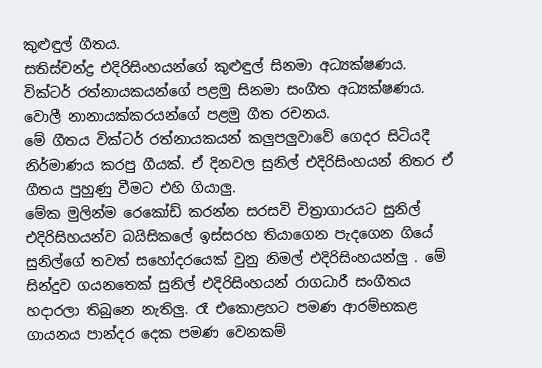කුළුඳුල් ගීතය.
සතිස්චන්ද්‍ර එදිරිසිංහයන්ගේ කුළුඳුල් සිනමා අධ්‍යක්ෂණය.
වික්ටර් රත්නායකයන්ගේ පළමු සිනමා සංගීත අධ්‍යක්ෂණය.
වොලී නානායක්කරයන්ගේ පළමු ගීත රචනය.
මේ ගීතය වික්ටර් රත්නායකයන් කලුපලුවාවේ ගෙදර සිටියදී නිර්මාණය කරපු ගීයක්. ඒ දිනවල සුනිල් එදිරිසිංහයන් නිතර ඒ ගීතය පුහුණු වීමට එහි ගියාලු.
මේක මුලින්ම රෙකෝඩ් කරන්න සරසවි චිත්‍රාගාරයට සුනිල් එදිරිසිහයන්ව බයිසිකලේ ඉස්සරහ තියාගෙන පැදගෙන ගියේ සුනිල්ගේ තවත් සහෝදරයෙක් වුනු නිමල් එදිරිසිංහයන්ලු . මේ සින්දුව ගයනතෙක් සුනිල් එදිරිසිංහයන් රාගධාරී සංගීතය හදාරලා තිබුනෙ නැතිලු. රෑ එකොළහට පමණ ආරම්භකළ ගායනය පාන්දර දෙක පමණ වෙනකම්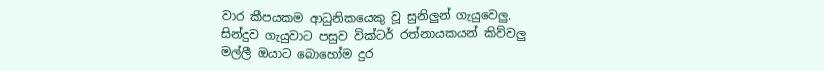වාර කීපයකම ආධුනිකයෙකු වූ සුනිලුන් ගැයුවෙලු.
සින්දුව ගැයුවාට පසුව වික්ටර් රත්නායකයන් කිව්වලු
මල්ලී ඔයාට බොහෝම දුර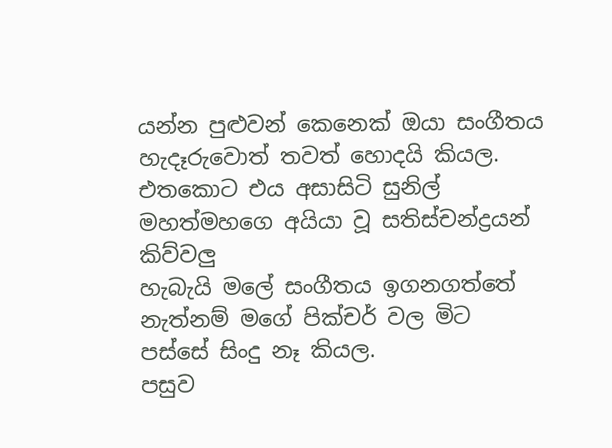යන්න පුළුවන් කෙනෙක් ඔයා සංගීතය හැදෑරුවොත් තවත් හොදයි කියල. එතකොට එය අසාසිටි සුනිල් මහත්මහගෙ අයියා වූ සතිස්චන්ද්‍රයන් කිව්වලු
හැබැයි මලේ සංගීතය ඉගනගත්තේ නැත්නම් මගේ පික්චර් වල මිට පස්සේ සිංදු නෑ කියල.
පසුව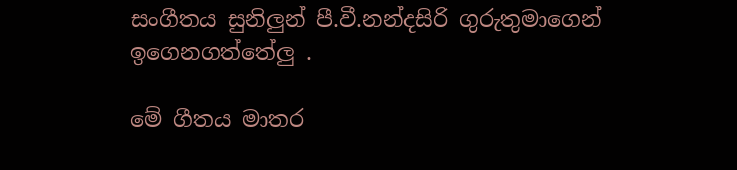සංගීතය සුනිලුන් පී.වී.නන්දසිරි ගුරුතුමාගෙන් ඉගෙනගත්තේලු .

මේ ගීතය මාතර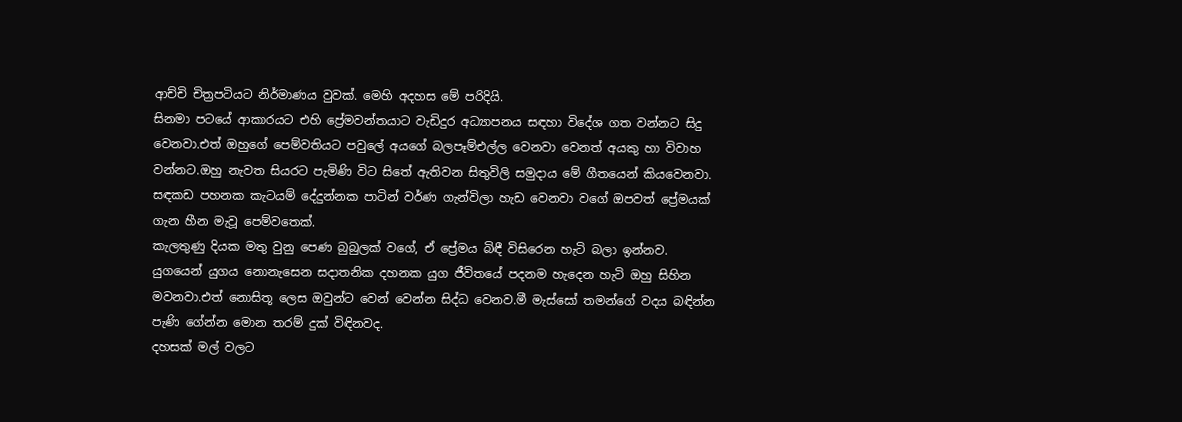ආච්චි චිත්‍රපටියට නිර්මාණය වුවක්. මෙහි අදහස මේ පරිදියි.
සිනමා පටයේ ආකාරයට එහි ප්‍රේමවන්තයාට වැඩිදුර අධ්‍යාපනය සඳහා විදේශ ගත වන්නට සිදු වෙනවා.එත් ඔහුගේ පෙම්වතියට පවුලේ අයගේ බලපෑම්එල්ල වෙනවා වෙනත් අයකු හා විවාහ වන්නට.ඔහු නැවත සියරට පැමිණි විට සිතේ ඇතිවන සිතුවිලි සමුදාය මේ ගීතයෙන් කියවෙනවා.
සඳකඩ පහනක කැටයම් දේදුන්නක පාටින් වර්ණ ගැන්විලා හැඩ වෙනවා වගේ ඔපවත් ප්‍රේමයක් ගැන හීන මැවූ පෙම්වතෙක්.
කැලතුණු දියක මතු වුනු පෙණ බුබුලක් වගේ, ඒ ප්‍රේමය බිඳී විසිරෙන හැටි බලා ඉන්නව.
යුගයෙන් යුගය නොනැසෙන සදාතනික දහනක යුග ජීවිතයේ පදනම හැදෙන හැටි ඔහු සිහින මවනවා.එත් නොසිතූ ලෙස ඔවුන්ට වෙන් වෙන්න සිද්ධ වෙනව.මී මැස්සෝ තමන්ගේ වදය බඳින්න පැණි ගේන්න මොන තරම් දුක් විඳිනවද.
දහසක් මල් වලට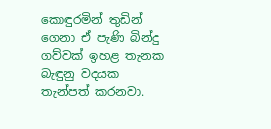කොඳුරමින් තුඩින් ගෙනා ඒ පැණි බින්දු ගව්වක් ඉහළ තැනක බැඳුනු වදයක තැන්පත් කරනවා.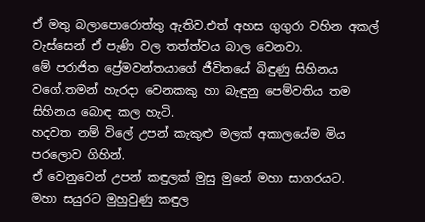ඒ මතු බලාපොරොත්තු ඇතිව.එත් අහස ගුගුරා වහින අකල් වැස්සෙන් ඒ පැණි වල තත්ත්වය බාල වෙනවා.
මේ පරාජිත ප්‍රේමවන්තයාගේ ජීවිතයේ බිඳුණු සිහිනය වගේ.තමන් හැරදා වෙනකකු හා බැඳුනු පෙම්වතිය තම සිහිනය බොඳ කල හැටි.
හදවත නම් විලේ උපන් කැකුළු මලක් අකාලයේම මිය පරලොව ගිහින්.
ඒ වෙනුවෙන් උපන් කඳුලක් මුසු මුනේ මහා සාගරයට.
මහා සයුරට මුහුවුණු කඳුල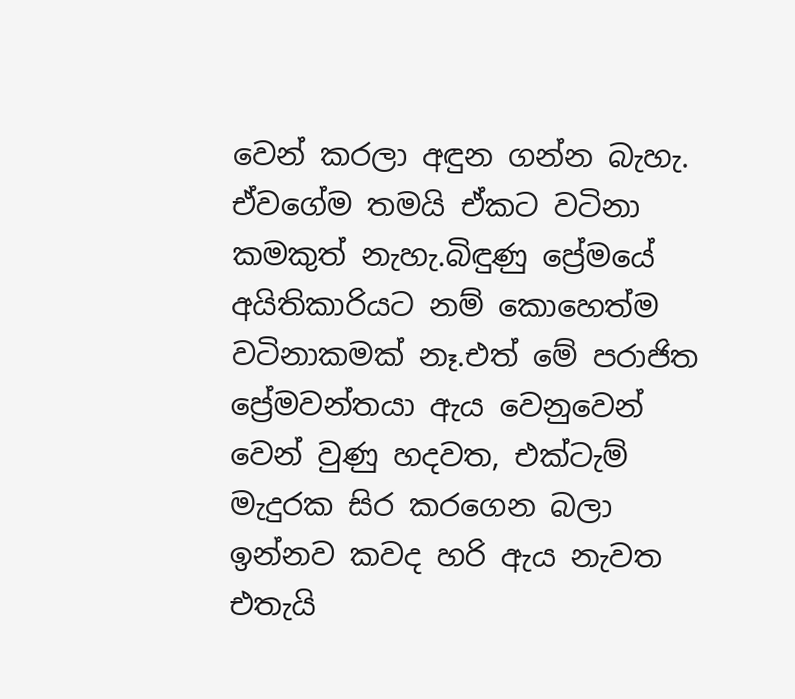වෙන් කරලා අඳුන ගන්න බැහැ.
ඒවගේම තමයි ඒකට වටිනා කමකුත් නැහැ.බිඳුණු ප්‍රේමයේ අයිතිකාරියට නම් කොහෙත්ම වටිනාකමක් නෑ.එත් මේ පරාජිත ප්‍රේමවන්තයා ඇය වෙනුවෙන් වෙන් වුණු හදවත, එක්ටැම් මැදුරක සිර කරගෙන බලා ඉන්නව කවද හරි ඇය නැවත එතැයි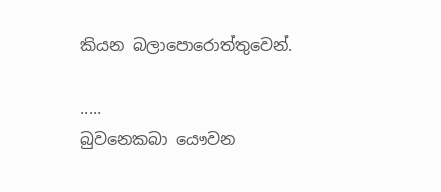කියන බලාපොරොත්තුවෙන්.

.....
බුවනෙකබා යෞවන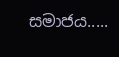සමාජය.....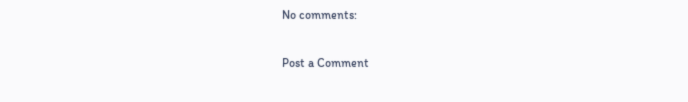No comments:

Post a Comment